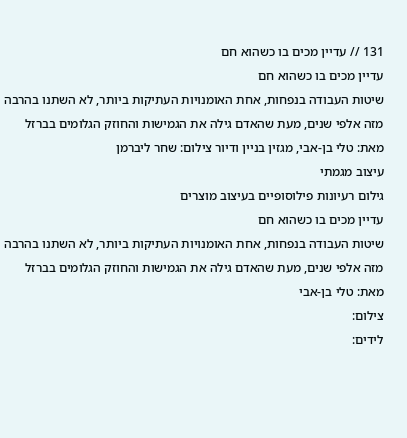131 // עדיין מכים בו כשהוא חם
עדיין מכים בו כשהוא חם
שיטות העבודה בנפחות, אחת האומנויות העתיקות ביותר, לא השתנו בהרבה מזה אלפי שנים, מעת שהאדם גילה את הגמישות והחוזק הגלומים בברזל
מאת: טלי בן-אבי, מגזין בניין ודיור צילום: שחר ליברמן
עיצוב מגמתי
גילום רעיונות פילוסופיים בעיצוב מוצרים
עדיין מכים בו כשהוא חם
שיטות העבודה בנפחות, אחת האומנויות העתיקות ביותר, לא השתנו בהרבה מזה אלפי שנים, מעת שהאדם גילה את הגמישות והחוזק הגלומים בברזל
מאת: טלי בן-אבי
צילום:
לידים: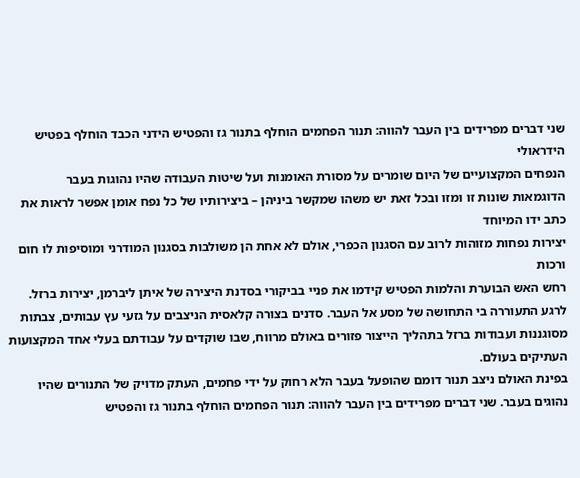שני דברים מפרידים בין העבר להווה: תנור הפחמים הוחלף בתנור גז והפטיש הידני הכבד הוחלף בפטיש הידראולי
הנפחים המקצועיים של היום שומרים על מסורת האומנות ועל שיטות העבודה שהיו נהוגות בעבר
הדוגמאות שונות זו ומזו ובכל זאת יש משהו שמקשר ביניהן – ביצירותיו של כל נפח אומן אפשר לראות את כתב ידו המיוחד
יצירות נפחות מזוהות לרוב עם הסגנון הכפרי, אולם לא אחת הן משולבות בסגנון המודרני ומוסיפות לו חום ורכות
רחש האש הבוערת והלמות הפטיש קידמו את פניי בביקורי בסדנת היצירה של איתן ליברמן, יצירות ברזל. לרגע התעוררה בי התחושה של מסע אל העבר. סדנים בצורה קלאסית הניצבים על גזעי עץ עבותים, צבתות מסוגננות ועבודות ברזל בתהליך הייצור פזורים באולם מרווח, שבו שוקדים על עבודתם בעלי אחד המקצועות העתיקים בעולם.
בפינת האולם ניצב תנור דומם שהופעל בעבר הלא רחוק על ידי פחמים, העתק מדויק של התנורים שהיו נהוגים בעבר. שני דברים מפרידים בין העבר להווה: תנור הפחמים הוחלף בתנור גז והפטיש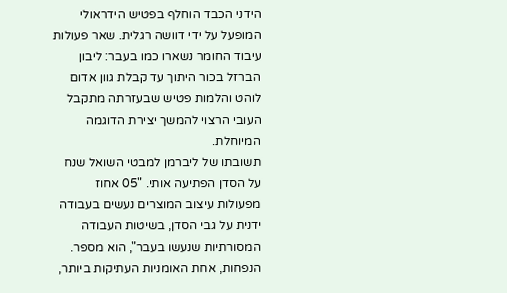הידני הכבד הוחלף בפטיש הידראולי המופעל על ידי דוושה רגלית. שאר פעולות עיבוד החומר נשארו כמו בעבר: ליבון הברזל בכור היתוך עד קבלת גוון אדום לוהט והלמות פטיש שבעזרתה מתקבל העובי הרצוי להמשך יצירת הדוגמה המיוחלת.
תשובתו של ליברמן למבטי השואל שנח על הסדן הפתיעה אותי. "05 אחוז מפעולות עיצוב המוצרים נעשים בעבודה ידנית על גבי הסדן, בשיטות העבודה המסורתיות שנעשו בעבר", הוא מספר.
הנפחות, אחת האומניות העתיקות ביותר,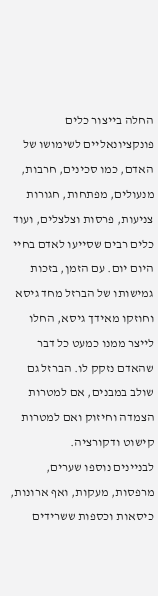החלה בייצור כלים פונקציונאליים לשימושו של האדם, כמו סכינים, חרבות, מנעולים, מפתחות, חגורות צניעות, פרסות וצלצלים, ועוד כלים רבים שסייעו לאדם בחיי היום יום. עם הזמן, בזכות גמישותו של הברזל מחד גיסא וחוזקו מאידך גיסא, החלו לייצר ממנו כמעט כל דבר שהאדם נזקק לו. הברזל גם שולב במבנים, אם למטרות הצמדה וחיזוק ואם למטרות קישוט ודקורציה.
לבניינים נוספו שערים, מרפסות, מעקות, ואף ארונות, כיסאות וכספות ששרידים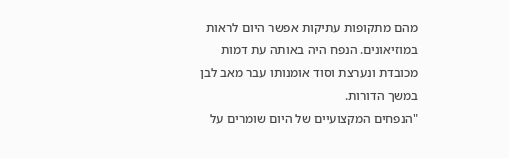מהם מתקופות עתיקות אפשר היום לראות במוזיאונים. הנפח היה באותה עת דמות מכובדת ונערצת וסוד אומנותו עבר מאב לבן במשך הדורות.
"הנפחים המקצועיים של היום שומרים על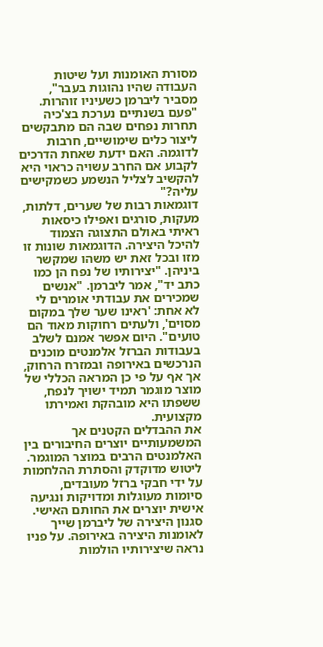מסורת האומנות ועל שיטות העבודה שהיו נהוגות בעבר", מסביר ליברמן כשעיניו זוהרות. "פעם בשנתיים נערכת בצ'כיה תחרות נפחים שבה הם מתבקשים ליצור כלים שימושיים, חרבות לדוגמה. האם ידעת שאחת הדרכים לקבוע אם החרב עשויה כראוי היא להקשיב לצליל הנשמע כשמקישים עליה?"
דוגמאות רבות של שערים, דלתות, מעקות, סורגים ואפילו כיסאות ראיתי באולם התצוגה הצמוד להיכל היצירה. הדוגמאות שונות זו מזו ובכל זאת יש משהו שמקשר ביניהן. "יצירותיו של נפח הן כמו כתב יד", אמר ליברמן. "אנשים שמכירים את עבודתי אומרים לי לא אחת: 'ראינו שער שלך במקום מסוים', ולעתים רחוקות מאוד הם טועים". היום אפשר אמנם לשלב בעבודות הברזל אלמנטים מוכנים הנרכשים באירופה ובמזרח הרחוק, אך אף על פי כן המראה הכללי של מוצר מוגמר תמיד ישויך לנפח, ששפתו היא מובהקת ואמירתו מקצועית.
את ההבדלים הקטנים אך המשמעותיים יוצרים החיבורים בין האלמנטים הרבים במוצר המוגמר. ליטוש מדוקדק והסתרת ההלחמות על ידי חבקי ברזל מעובדים, סיומות מעוגלות ומדויקות ונגיעה אישית יוצרים את החותם האישי.
סגנון היצירה של ליברמן שייך לאומנות היצירה באירופה. על פניו נראה שיצירותיו הולמות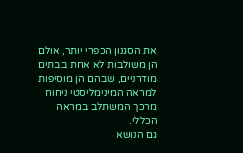את הסגנון הכפרי יותר, אולם הן משולבות לא אחת בבתים מודרניים, שבהם הן מוסיפות למראה המינימליסטי ניחוח מרכך המשתלב במראה הכללי.
גם הנושא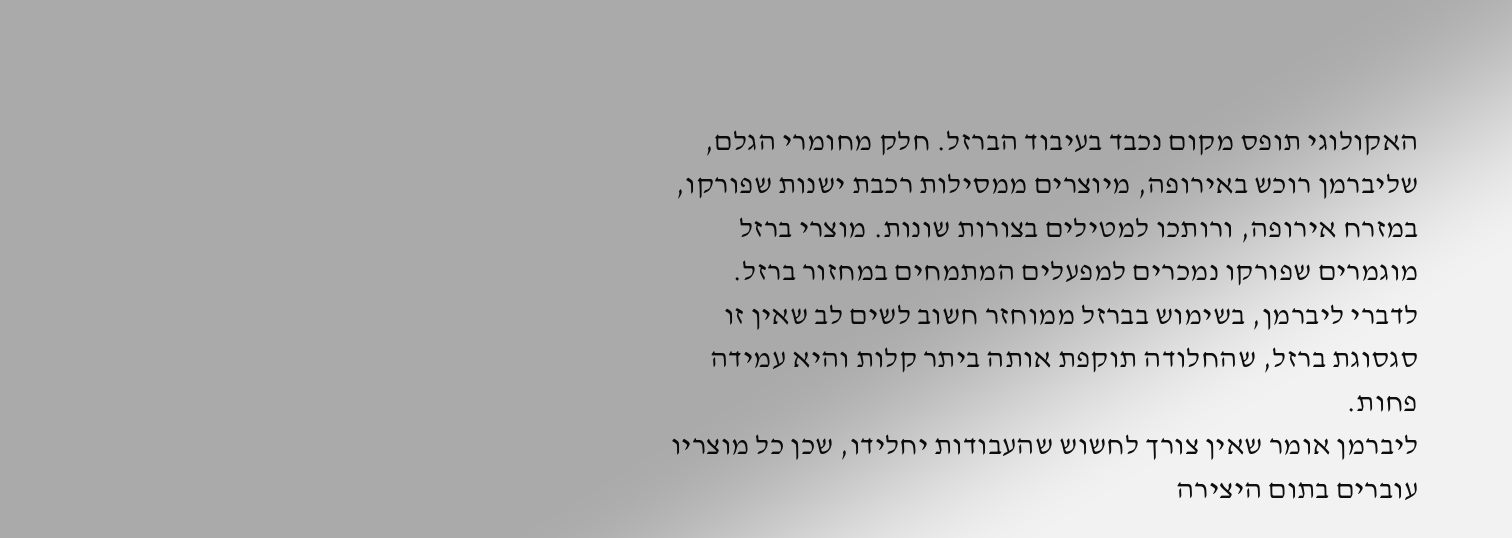האקולוגי תופס מקום נכבד בעיבוד הברזל. חלק מחומרי הגלם, שליברמן רוכש באירופה, מיוצרים ממסילות רכבת ישנות שפורקו, במזרח אירופה, ורותכו למטילים בצורות שונות. מוצרי ברזל מוגמרים שפורקו נמכרים למפעלים המתמחים במחזור ברזל. לדברי ליברמן, בשימוש בברזל ממוחזר חשוב לשים לב שאין זו סגסוגת ברזל, שהחלודה תוקפת אותה ביתר קלות והיא עמידה פחות.
ליברמן אומר שאין צורך לחשוש שהעבודות יחלידו, שכן כל מוצריו עוברים בתום היצירה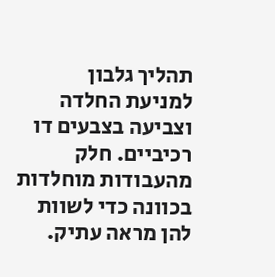תהליך גלבון למניעת החלדה וצביעה בצבעים דו רכיביים. חלק מהעבודות מוחלדות בכוונה כדי לשוות להן מראה עתיק.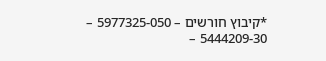*קיבוץ חורשים – 5977325-050 – 5444209-30 –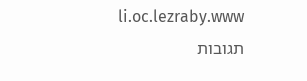li.oc.lezraby.www
תגובות